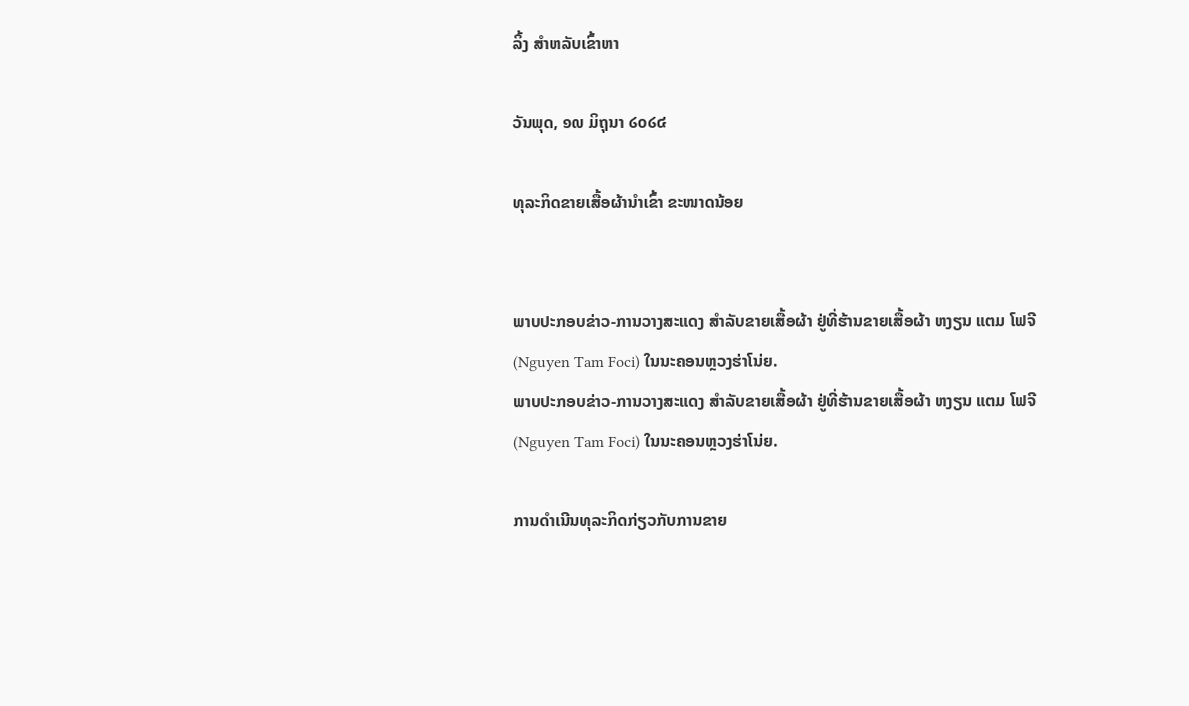ລິ້ງ ສຳຫລັບເຂົ້າຫາ

ວັນພຸດ, ໑໙ ມິຖຸນາ ໒໐໒໔

ທຸລະກິດຂາຍເສື້ອຜ້ານໍາເຂົ້າ ຂະໜາດນ້ອຍ


ພາບປະກອບຂ່າວ-ການວາງສະແດງ ສໍາລັບຂາຍເສື້ອຜ້າ ຢູ່ທີ່ຮ້ານຂາຍເສື້ອຜ້າ ຫງຽນ ແຕມ ໂຟຈີ (Nguyen Tam Foci) ໃນນະຄອນຫຼວງຮ່າໂນ່ຍ.
ພາບປະກອບຂ່າວ-ການວາງສະແດງ ສໍາລັບຂາຍເສື້ອຜ້າ ຢູ່ທີ່ຮ້ານຂາຍເສື້ອຜ້າ ຫງຽນ ແຕມ ໂຟຈີ (Nguyen Tam Foci) ໃນນະຄອນຫຼວງຮ່າໂນ່ຍ.

ການດໍາເນີນທຸລະກິດກ່ຽວກັບການຂາຍ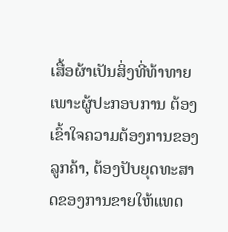ເສື້ອຜ້າເປັນສິ່ງທີ່ທ້າທາຍ ເພາະຜູ້ປະກອບການ ຕ້ອງເຂົ້າໃຈຄວາມຕ້ອງການຂອງລູກຄ້າ, ຕ້ອງປັບຍຸດທະສາດຂອງການຂາຍໃຫ້ແທດ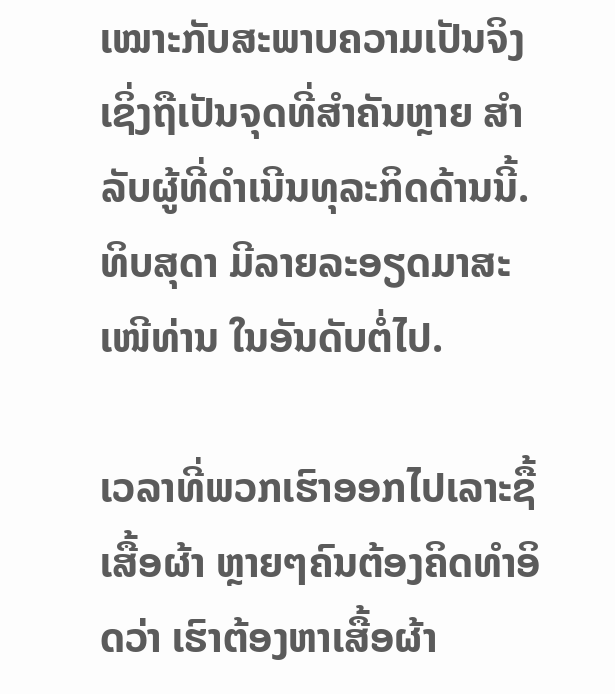ເໝາະກັບສະພາບຄວາມເປັນຈິງ ເຊິ່ງຖືເປັນຈຸດທີ່ສໍາຄັນຫຼາຍ ສໍາລັບຜູ້ທີ່ດໍາເນີນທຸລະກິດດ້ານນີ້. ທິບສຸດາ ມີລາຍລະອຽດມາສະເໜີທ່ານ ໃນອັນດັບຕໍ່ໄປ.

ເວລາທີ່ພວກເຮົາອອກໄປເລາະຊື້ເສື້ອຜ້າ ຫຼາຍໆຄົນຕ້ອງຄິດທໍາອິດວ່າ ເຮົາຕ້ອງຫາເສື້ອຜ້າ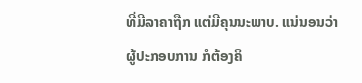ທີ່ມີລາຄາຖືກ ແຕ່ມີຄຸນນະພາບ. ແນ່ນອນວ່າ ຜູ້ປະກອບການ ກໍຕ້ອງຄິ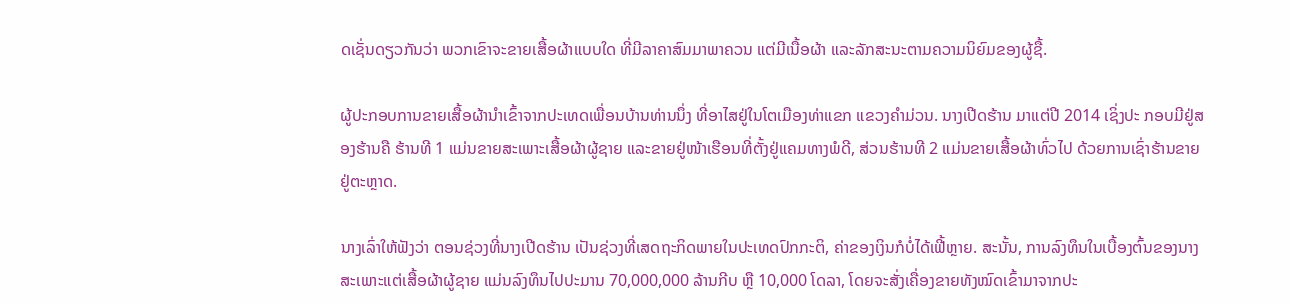ດເຊັ່ນດຽວກັນວ່າ ພວກເຂົາຈະຂາຍເສື້ອຜ້າແບບໃດ ທີ່ມີລາຄາສົມມາພາຄວນ ແຕ່ມີເນື້ອຜ້າ ແລະລັກສະນະຕາມຄວາມນິຍົມຂອງຜູ້ຊື້.

ຜູ້ປະກອບການຂາຍເສື້ອຜ້ານໍາເຂົ້າຈາກປະເທດເພື່ອນບ້ານທ່ານນຶ່ງ ທີ່ອາໄສຢູ່ໃນໂຕເມືອງທ່າແຂກ ແຂວງຄໍາມ່ວນ. ນາງເປີດຮ້ານ ມາແຕ່ປີ 2014 ເຊິ່ງປະ ກອບມີຢູ່ສອງຮ້ານຄື ຮ້ານທີ 1 ແມ່ນຂາຍສະເພາະເສື້ອຜ້າຜູ້ຊາຍ ແລະຂາຍຢູ່ໜ້າເຮືອນທີ່ຕັ້ງຢູ່ແຄມທາງພໍດີ, ສ່ວນຮ້ານທີ 2 ແມ່ນຂາຍເສື້ອຜ້າທົ່ວໄປ ດ້ວຍການເຊົ່າຮ້ານຂາຍຢູ່ຕະຫຼາດ.

ນາງເລົ່າໃຫ້ຟັງວ່າ ຕອນຊ່ວງທີ່ນາງເປີດຮ້ານ ເປັນຊ່ວງທີ່ເສດຖະກິດພາຍໃນປະເທດປົກກະຕິ, ຄ່າຂອງເງິນກໍບໍ່ໄດ້ເຟີ້ຫຼາຍ. ສະນັ້ນ, ການລົງທຶນໃນເບື້ອງຕົ້ນຂອງນາງ ສະເພາະແຕ່ເສື້ອຜ້າຜູ້ຊາຍ ແມ່ນລົງທຶນໄປປະມານ 70,000,000 ລ້ານກີບ ຫຼື 10,000 ໂດລາ, ໂດຍຈະສັ່ງເຄື່ອງຂາຍທັງໝົດເຂົ້າມາຈາກປະ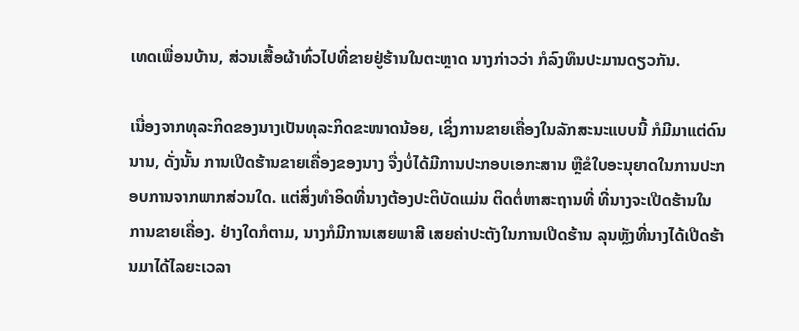ເທດເພື່ອນບ້ານ, ສ່ວນເສື້ອຜ້າທົ່ວໄປທີ່ຂາຍຢູ່ຮ້ານໃນຕະຫຼາດ ນາງກ່າວວ່າ ກໍລົງທຶນປະມານດຽວກັນ.

ເນື່ອງຈາກທຸລະກິດຂອງນາງເປັນທຸລະກິດຂະໜາດນ້ອຍ, ເຊິ່ງການຂາຍເຄື່ອງໃນລັກສະນະແບບນີ້ ກໍມີມາແຕ່ດົນນານ, ດັ່ງນັ້ນ ການເປີດຮ້ານຂາຍເຄື່ອງຂອງນາງ ຈື່ງບໍ່ໄດ້ມີການປະກອບເອກະສານ ຫຼືຂໍໃບອະນຸຍາດໃນການປະກອບການຈາກພາກສ່ວນໃດ. ແຕ່ສິ່ງທໍາອິດທີ່ນາງຕ້ອງປະຕິບັດແມ່ນ ຕິດຕໍ່ຫາສະຖານທີ່ ທີ່ນາງຈະເປີດຮ້ານໃນການຂາຍເຄື່ອງ. ຢ່າງໃດກໍຕາມ, ນາງກໍມີການເສຍພາສີ ເສຍຄ່າປະຕັງໃນການເປີດຮ້ານ ລຸນຫຼັງທີ່ນາງໄດ້ເປີດຮ້ານມາໄດ້ໄລຍະເວລາ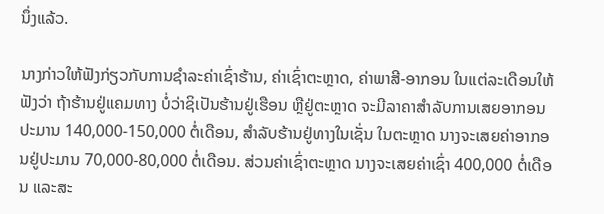ນຶ່ງແລ້ວ.

ນາງກ່າວໃຫ້ຟັງກ່ຽວກັບການຊໍາລະຄ່າເຊົ່າຮ້ານ, ຄ່າເຊົ່າຕະຫຼາດ, ຄ່າພາສີ-ອາກອນ ໃນແຕ່ລະເດືອນໃຫ້ຟັງວ່າ ຖ້າຮ້ານຢູ່ແຄມທາງ ບໍ່ວ່າຊິເປັນຮ້ານຢູ່ເຮືອນ ຫຼືຢູ່ຕະຫຼາດ ຈະມີລາຄາສໍາລັບການເສຍອາກອນປະມານ 140,000-150,000 ຕໍ່ເດືອນ, ສໍາລັບຮ້ານຢູ່ທາງໃນເຊັ່ນ ໃນຕະຫຼາດ ນາງຈະເສຍຄ່າອາກອນຢູ່ປະມານ 70,000-80,000 ຕໍ່ເດືອນ. ສ່ວນຄ່າເຊົ່າຕະຫຼາດ ນາງຈະເສຍຄ່າເຊົ່າ 400,000 ຕໍ່ເດືອນ ແລະສະ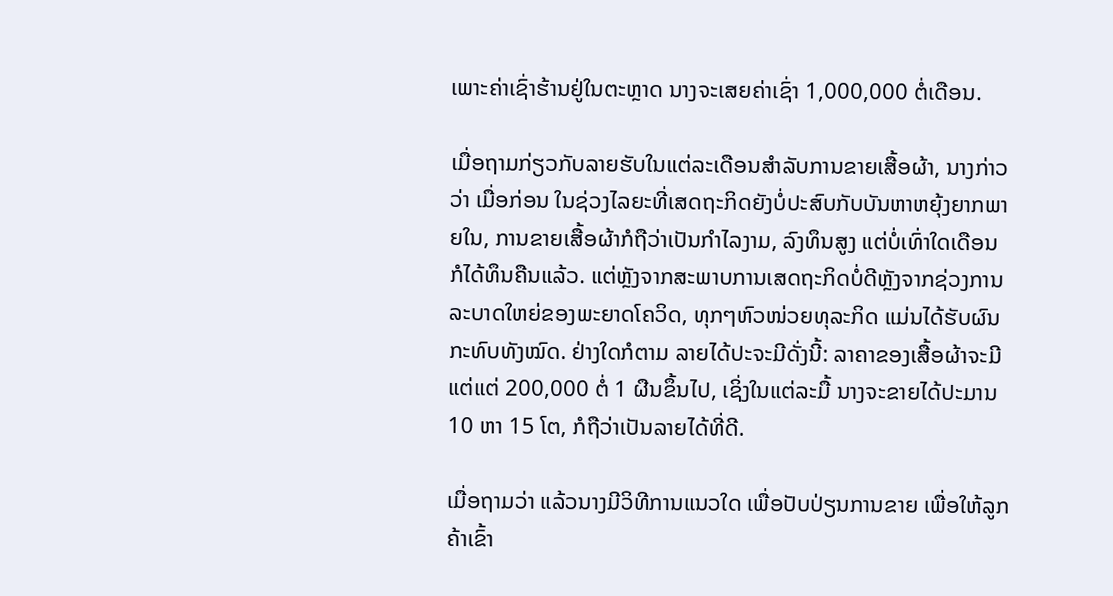ເພາະຄ່າເຊົ່າຮ້ານຢູ່ໃນຕະຫຼາດ ນາງຈະເສຍຄ່າເຊົ່າ 1,000,000 ຕໍ່ເດືອນ.

ເມື່ອຖາມກ່ຽວກັບລາຍຮັບໃນແຕ່ລະເດືອນສໍາລັບການຂາຍເສື້ອຜ້າ, ນາງກ່າວວ່າ ເມື່ອກ່ອນ ໃນຊ່ວງໄລຍະທີ່ເສດຖະກິດຍັງບໍ່ປະສົບກັບບັນຫາຫຍຸ້ງຍາກພາຍໃນ, ການຂາຍເສື້ອຜ້າກໍຖືວ່າເປັນກໍາໄລງາມ, ລົງທຶນສູງ ແຕ່ບໍ່ເທົ່າໃດເດືອນ ກໍໄດ້ທຶນຄືນແລ້ວ. ແຕ່ຫຼັງຈາກສະພາບການເສດຖະກິດບໍ່ດີຫຼັງຈາກຊ່ວງການລະບາດໃຫຍ່ຂອງພະຍາດໂຄວິດ, ທຸກໆຫົວໜ່ວຍທຸລະກິດ ແມ່ນໄດ້ຮັບຜົນກະທົບທັງໝົດ. ຢ່າງໃດກໍຕາມ ລາຍໄດ້ປະຈະມີດັ່ງນີ້: ລາຄາຂອງເສື້ອຜ້າຈະມີແຕ່ແຕ່ 200,000 ຕໍ່ 1 ຜືນຂຶ້ນໄປ, ເຊິ່ງໃນແຕ່ລະມື້ ນາງຈະຂາຍໄດ້ປະມານ 10 ຫາ 15 ໂຕ, ກໍຖືວ່າເປັນລາຍໄດ້ທີ່ດີ.

ເມື່ອຖາມວ່າ ແລ້ວນາງມີວິທີການແນວໃດ ເພື່ອປັບປ່ຽນການຂາຍ ເພື່ອໃຫ້ລູກຄ້າເຂົ້າ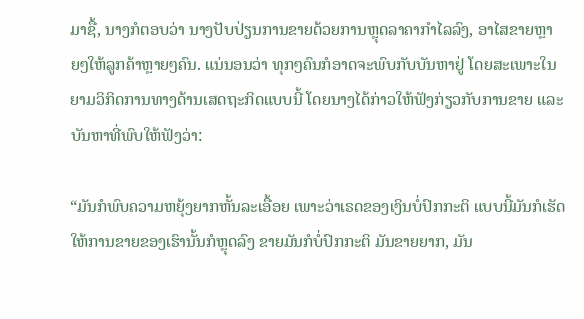ມາຊື້, ນາງກໍຕອບວ່າ ນາງປັບປ່ຽນການຂາຍດ້ວຍການຫຼຸດລາຄາກໍາໄລລົງ, ອາໄສຂາຍຫຼາຍໆໃຫ້ລູກຄ້າຫຼາຍໆຄົນ. ແນ່ນອນວ່າ ທຸກໆຄົນກໍອາດຈະພົບກັບບັນຫາຢູ່ ໂດຍສະເພາະໃນຍາມວິກິດການທາງດ້ານເສດຖະກິດແບບນີ້ ໂດຍນາງໄດ້ກ່າວໃຫ້ຟັງກ່ຽວກັບການຂາຍ ແລະບັນຫາທີ່ພົບໃຫ້ຟັງວ່າ:

“ມັນກໍພົບຄວາມຫຍຸ້ງຍາກຫັ້ນລະເອື້ອຍ ເພາະວ່າເຣດຂອງເງິນບໍ່ປົກກະຕິ ແບບນີ້ມັນກໍເຮັດໃຫ້ການຂາຍຂອງເຮົານັ້ນກໍຫຼຸດລົງ ຂາຍມັນກໍບໍ່ປົກກະຕິ ມັນຂາຍຍາກ, ມັນ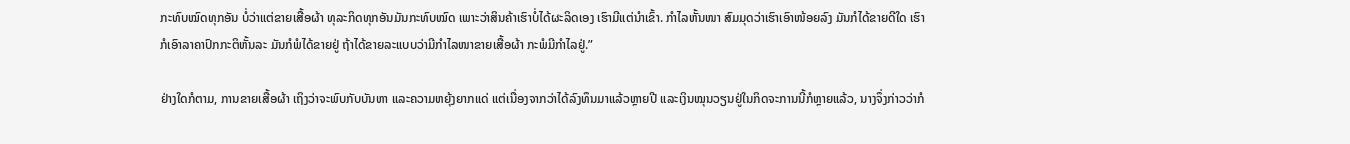ກະທົບໝົດທຸກອັນ ບໍ່ວ່າແຕ່ຂາຍເສື້ອຜ້າ ທຸລະກິດທຸກອັນມັນກະທົບໝົດ ເພາະວ່າສິນຄ້າເຮົາບໍ່ໄດ້ຜະລິດເອງ ເຮົາມີແຕ່ນໍາເຂົ້າ. ກໍາໄລຫັ້ນໜາ ສົມມຸດວ່າເຮົາເອົາໜ້ອຍລົງ ມັນກໍໄດ້ຂາຍດີໃດ ເຮົາກໍເອົາລາຄາປົກກະຕິຫັ້ນລະ ມັນກໍພໍໄດ້ຂາຍຢູ່ ຖ້າໄດ້ຂາຍລະແບບວ່າມີກໍາໄລໜາຂາຍເສື້ອຜ້າ ກະພໍມີກໍາໄລຢູ່.”

ຢ່າງໃດກໍຕາມ, ການຂາຍເສື້ອຜ້າ ເຖິງວ່າຈະພົບກັບບັນຫາ ແລະຄວາມຫຍຸ້ງຍາກແດ່ ແຕ່ເນື່ອງຈາກວ່າໄດ້ລົງທຶນມາແລ້ວຫຼາຍປີ ແລະເງິນໝຸນວຽນຢູ່ໃນກິດຈະການນີ້ກໍຫຼາຍແລ້ວ, ນາງຈຶ່ງກ່າວວ່າກໍ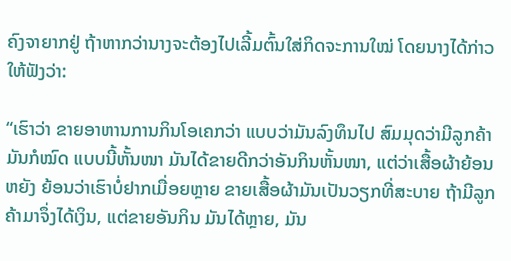ຄົງຈາຍາກຢູ່ ຖ້າຫາກວ່ານາງຈະຕ້ອງໄປເລີ້ມຕົ້ນໃສ່ກິດຈະການໃໝ່ ໂດຍນາງໄດ້ກ່າວໃຫ້ຟັງວ່າ:

“ເຮົາວ່າ ຂາຍອາຫານການກິນໂອເຄກວ່າ ແບບວ່າມັນລົງທຶນໄປ ສົມມຸດວ່າມີລູກຄ້າມັນກໍໝົດ ແບບນີ້ຫັ້ນໜາ ມັນໄດ້ຂາຍດີກວ່າອັນກິນຫັ້ນໜາ, ແຕ່ວ່າເສື້ອຜ້າຍ້ອນຫຍັງ ຍ້ອນວ່າເຮົາບໍ່ຢາກເມື່ອຍຫຼາຍ ຂາຍເສື້ອຜ້າມັນເປັນວຽກທີ່ສະບາຍ ຖ້າມີລູກຄ້າມາຈຶ່ງໄດ້ເງິນ, ແຕ່ຂາຍອັນກິນ ມັນໄດ້ຫຼາຍ, ມັນ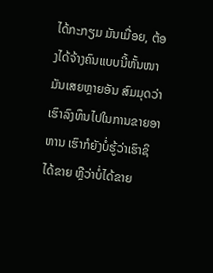ໄດ້ກະກຽມ ມັນເມື່ອຍ, ຕ້ອງໄດ້ຈ້າງຄົນແບບນີ້ຫັ້ນໜາ ມັນເສຍຫຼາຍອັນ ສົມມຸດວ່າເຮົາລົງທຶນໄປໃນການຂາຍອາຫານ ເຮົາກໍຍັງບໍ່ຮູ້ວ່າເຮົາຊິໄດ້ຂາຍ ຫຼືວ່າບໍ່ໄດ້ຂາຍ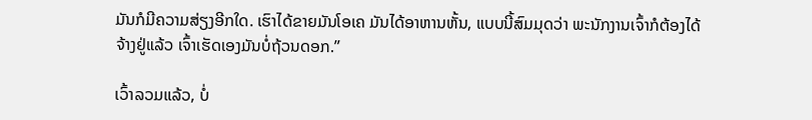ມັນກໍມີຄວາມສ່ຽງອີກໃດ. ເຮົາໄດ້ຂາຍມັນໂອເຄ ມັນໄດ້ອາຫານຫັ້ນ, ແບບນີ້ສົມມຸດວ່າ ພະນັກງານເຈົ້າກໍຕ້ອງໄດ້ຈ້າງຢູ່ແລ້ວ ເຈົ້າເຮັດເອງມັນບໍ່ຖ້ວນດອກ.”

ເວົ້າລວມແລ້ວ, ບໍ່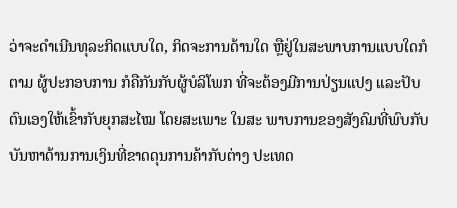ວ່າຈະດໍາເນີນທຸລະກິດແບບໃດ, ກິດຈະການດ້ານໃດ ຫຼືຢູ່ໃນສະພາບການແບບໃດກໍຕາມ ຜູ້ປະກອບການ ກໍຄືກັນກັບຜູ້ບໍລິໂພກ ທີ່ຈະຕ້ອງມີການປ່ຽນແປງ ແລະປັບຕົນເອງໃຫ້ເຂົ້າກັບຍຸກສະໄໝ ໂດຍສະເພາະ ໃນສະ ພາບການຂອງສັງຄົມທີ່ພົບກັບບັນຫາດ້ານການເງິນທີ່ຂາດດຸນການຄ້າກັບຕ່າງ ປະເທດ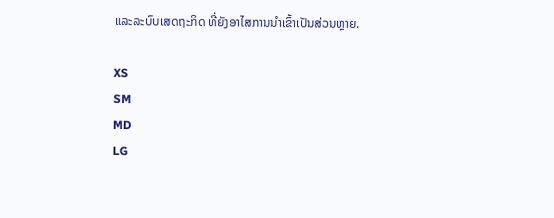ແລະລະບົບເສດຖະກິດ ທີ່ຍັງອາໄສການນໍາເຂົ້າເປັນສ່ວນຫຼາຍ.

XS
SM
MD
LG